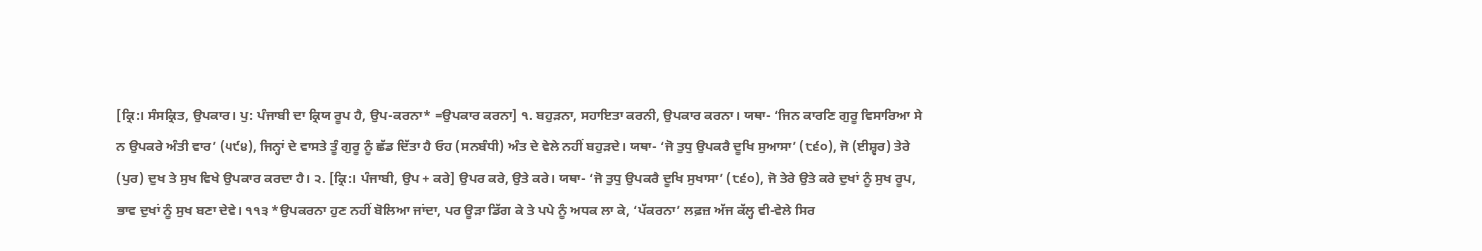[ਕ੍ਰਿ:। ਸੰਸਕ੍ਰਿਤ, ਉਪਕਾਰ। ਪੁ: ਪੰਜਾਬੀ ਦਾ ਕ੍ਰਿਯ ਰੂਪ ਹੈ, ਉਪ-ਕਰਨਾ* =ਉਪਕਾਰ ਕਰਨਾ] ੧. ਬਹੁੜਨਾ, ਸਹਾਇਤਾ ਕਰਨੀ, ਉਪਕਾਰ ਕਰਨਾ। ਯਥਾ- ‘ਜਿਨ ਕਾਰਣਿ ਗੁਰੂ ਵਿਸਾਰਿਆ ਸੇ ਨ ਉਪਕਰੇ ਅੰਤੀ ਵਾਰ’ (੫੯੪), ਜਿਨ੍ਹਾਂ ਦੇ ਵਾਸਤੇ ਤੂੰ ਗੁਰੂ ਨੂੰ ਛੱਡ ਦਿੱਤਾ ਹੈ ਓਹ (ਸਨਬੰਧੀ) ਅੰਤ ਦੇ ਵੇਲੇ ਨਹੀਂ ਬਹੁੜਦੇ। ਯਥਾ- ‘ਜੋ ਤੁਧੁ ਉਪਕਰੈ ਦੂਖਿ ਸੁਆਸਾ’ (੮੬੦), ਜੋ (ਈਸ਼੍ਵਰ) ਤੇਰੇ (ਪੁਰ) ਦੁਖ ਤੇ ਸੁਖ ਵਿਖੇ ਉਪਕਾਰ ਕਰਦਾ ਹੈ। ੨. [ਕ੍ਰਿ:। ਪੰਜਾਬੀ, ਉਪ + ਕਰੇ] ਉਪਰ ਕਰੇ, ਉਤੇ ਕਰੇ। ਯਥਾ- ‘ਜੋ ਤੁਧੁ ਉਪਕਰੈ ਦੂਖਿ ਸੁਖਾਸਾ’ (੮੬੦), ਜੋ ਤੇਰੇ ਉਤੇ ਕਰੇ ਦੁਖਾਂ ਨੂੰ ਸੁਖ ਰੂਪ, ਭਾਵ ਦੁਖਾਂ ਨੂੰ ਸੁਖ ਬਣਾ ਦੇਵੇ। ੧੧੩ *ਉਪਕਰਨਾ ਹੁਣ ਨਹੀਂ ਬੋਲਿਆ ਜਾਂਦਾ, ਪਰ ਊੜਾ ਡਿੱਗ ਕੇ ਤੇ ਪਪੇ ਨੂੰ ਅਧਕ ਲਾ ਕੇ, ‘ਪੱਕਰਨਾ’ ਲਫ਼ਜ਼ ਅੱਜ ਕੱਲ੍ਹ ਵੀ-ਵੇਲੇ ਸਿਰ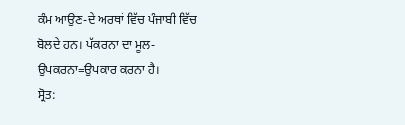ਕੰਮ ਆਉਣ-ਦੇ ਅਰਥਾਂ ਵਿੱਚ ਪੰਜਾਬੀ ਵਿੱਚ ਬੋਲਦੇ ਹਨ। ਪੱਕਰਨਾ ਦਾ ਮੂਲ-ਉਪਕਰਨਾ=ਉਪਕਾਰ ਕਰਨਾ ਹੈ।
ਸ੍ਰੋਤ: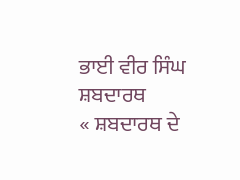ਭਾਈ ਵੀਰ ਸਿੰਘ ਸ਼ਬਦਾਰਥ
« ਸ਼ਬਦਾਰਥ ਦੇ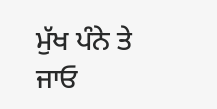ਮੁੱਖ ਪੰਨੇ ਤੇ ਜਾਓ